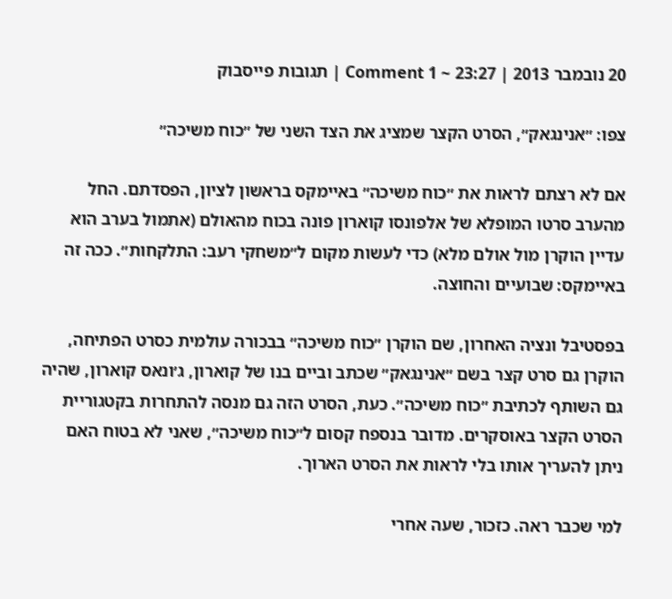20 נובמבר 2013 | 23:27 ~ 1 Comment | תגובות פייסבוק

צפו: ״אנינגאק״, הסרט הקצר שמציג את הצד השני של ״כוח משיכה״

אם לא רצתם לראות את ״כוח משיכה״ באיימקס בראשון לציון, הפסדתם. החל מהערב סרטו המופלא של אלפונסו קוארון פונה בכוח מהאולם (אתמול בערב הוא עדיין הוקרן מול אולם מלא) כדי לעשות מקום ל״משחקי רעב: התלקחות״. ככה זה באיימקס: שבועיים והחוצה.

בפסטיבל ונציה האחרון, שם הוקרן ״כוח משיכה״ בבכורה עולמית כסרט הפתיחה, הוקרן גם סרט קצר בשם ״אנינגאק״ שכתב וביים בנו של קוארון, ג׳ונאס קוארון, שהיה גם השותף לכתיבת ״כוח משיכה״. כעת, הסרט הזה גם מנסה להתחרות בקטגוריית הסרט הקצר באוסקרים. מדובר בנספח קסום ל״כוח משיכה״, שאני לא בטוח האם ניתן להעריך אותו בלי לראות את הסרט הארוך.

למי שכבר ראה. כזכור, שעה אחרי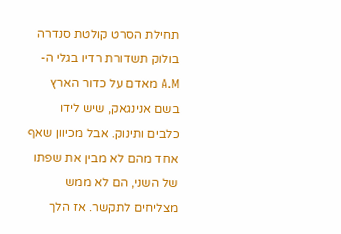תחילת הסרט קולטת סנדרה בולוק תשדורת רדיו בגלי ה-A.M מאדם על כדור הארץ בשם אנינגאק, שיש לידו כלבים ותינוק. אבל מכיוון שאף אחד מהם לא מבין את שפתו של השני, הם לא ממש מצליחים לתקשר. אז הלך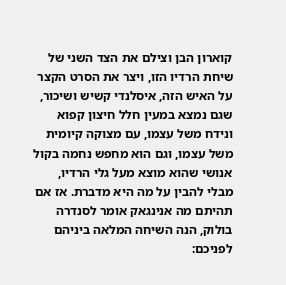קוארון הבן וצילם את הצד השני של שיחת הרדיו הזו, ויצר את הסרט הקצר על האיש הזה, איסלנדי קשיש ושיכור, שגם נמצא במעין חלל חיצון קפוא ונידח משל עצמו, עם מצוקה קיומית משל עצמו, וגם הוא מחפש נחמה בקול אנושי שהוא מוצא מעל גלי הרדיו, מבלי להבין על מה היא מדברת. אז אם תהיתם מה אנינגאק אומר לסנדרה בולוק, הנה השיחה המלאה ביניהם לפניכם: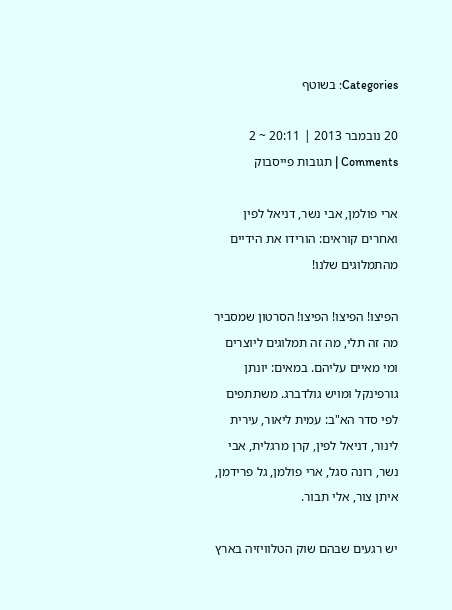Categories: בשוטף

20 נובמבר 2013 | 20:11 ~ 2 Comments | תגובות פייסבוק

ארי פולמן, אבי נשר, דניאל לפין ואחרים קוראים: הורידו את הידיים מהתמלוגים שלנו!

הפיצו! הפיצו! הפיצו! הסרטון שמסביר מה זה תלי, מה זה תמלוגים ליוצרים ומי מאיים עליהם. במאים: יונתן גורפינקל ומויש גולדברג. משתתפים לפי סדר הא"ב: עמית ליאור, עירית לינור, דניאל לפין, קרן מרגלית, אבי נשר, רונה סגל, ארי פולמן, גל פרידמן, איתן צור, אלי תבור.

יש רגעים שבהם שוק הטלוויזיה בארץ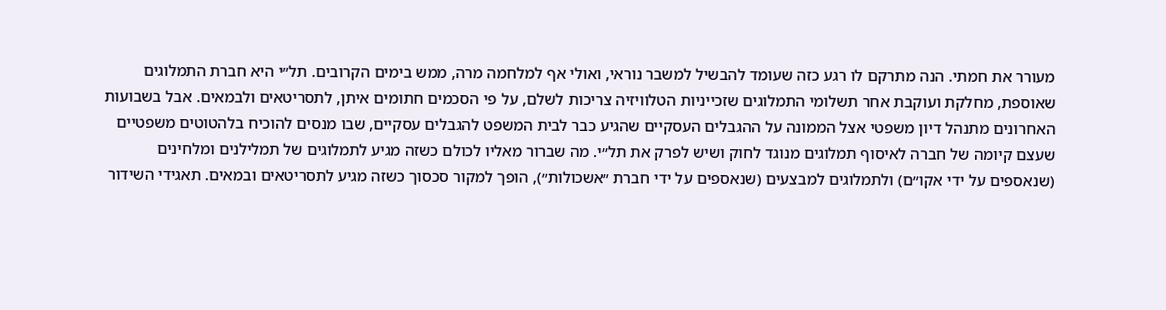מעורר את חמתי. הנה מתרקם לו רגע כזה שעומד להבשיל למשבר נוראי, ואולי אף למלחמה מרה, ממש בימים הקרובים. תל״י היא חברת התמלוגים שאוספת, מחלקת ועוקבת אחר תשלומי התמלוגים שזכייניות הטלוויזיה צריכות לשלם, על פי הסכמים חתומים איתן, לתסריטאים ולבמאים. אבל בשבועות האחרונים מתנהל דיון משפטי אצל הממונה על ההגבלים העסקיים שהגיע כבר לבית המשפט להגבלים עסקיים, שבו מנסים להוכיח בלהטוטים משפטיים שעצם קיומה של חברה לאיסוף תמלוגים מנוגד לחוק ושיש לפרק את תל״י. מה שברור מאליו לכולם כשזה מגיע לתמלוגים של תמלילנים ומלחינים (שנאספים על ידי אקו״ם) ולתמלוגים למבצעים (שנאספים על ידי חברת ״אשכולות״), הופך למקור סכסוך כשזה מגיע לתסריטאים ובמאים. תאגידי השידור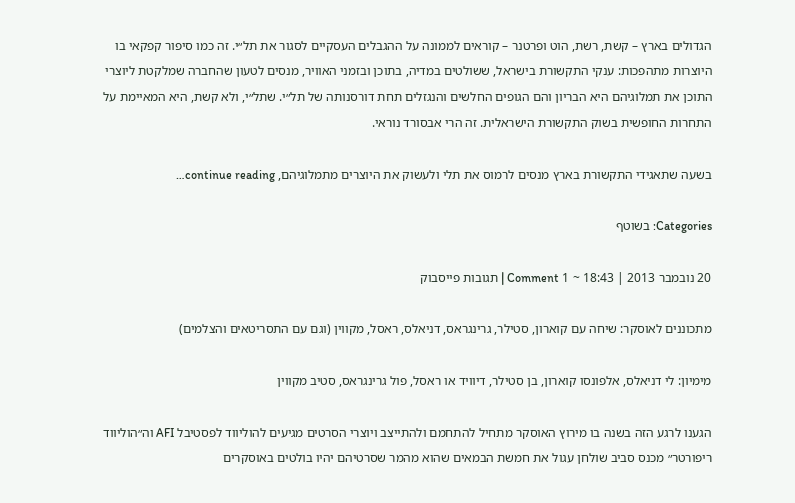הגדולים בארץ – קשת, רשת, הוט ופרטנר – קוראים לממונה על ההגבלים העסקיים לסגור את תל״י. זה כמו סיפור קפקאי בו היוצרות מתהפכות: ענקי התקשורת בישראל, ששולטים במדיה, בתוכן ובזמני האוויר, מנסים לטעון שהחברה שמלקטת ליוצרי התוכן את תמלוגיהם היא הבריון והם הגופים החלשים והנגזלים תחת דורסנותה של תל״י. שתל״י, ולא קשת, היא המאיימת על התחרות החופשית בשוק התקשורת הישראלית. זה הרי אבסורד נוראי.

בשעה שתאגידי התקשורת בארץ מנסים לרמוס את תלי ולעשוק את היוצרים מתמלוגיהם, continue reading…

Categories: בשוטף

20 נובמבר 2013 | 18:43 ~ 1 Comment | תגובות פייסבוק

מתכוננים לאוסקר: שיחה עם קוארון, סטילר, גרינגראס, דניאלס, ראסל, מקווין (וגם עם התסריטאים והצלמים)

מימיון: לי דניאלס, אלפונסו קוארון, בן סטילר, דיוויד או ראסל, פול גרינגראס, סטיב מקווין

הגענו לרגע הזה בשנה בו מירוץ האוסקר מתחיל להתחמם ולהתייצב ויוצרי הסרטים מגיעים להוליווד לפסטיבל AFI וה״הוליווד ריפורטר״ מכנס סביב שולחן עגול את חמשת הבמאים שהוא מהמר שסרטיהם יהיו בולטים באוסקרים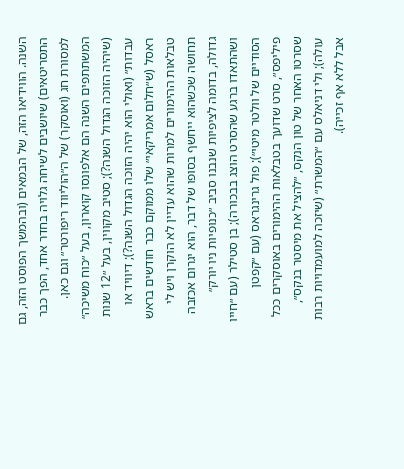השנה. הווידיאו הזה, של הבמאים (ובהמשך הפוסט הזה, גם התסריטאים) שיושבים לשיחה גלויה בחדר אחד, הפך כבר למסורת חג (ואוסקר) של ה״הוליווד ריפורטר״ וגם כאן. המשתתפים השנה הם אלפונסו קוארון, בעל ״כוח משיכה״ (שיהיה הזוכה הגדול השנה?); סטיב מקווין, בעל ״12 שנות עבדות״ (ואולי הוא יהיה הזוכה הגדול השנה?); דיוויד או ראסל (ש״חלום אמריקאי״ שלו ממוקם כבר חודשים בראש טבלאות ההימורים למרות שהוא עדיין לא הוקרן ויש לי תחושה שכשהוא ייחשף בסופו של דבר, הוא יגרום אכזבה גדולה, בדומה לציפיות שנבנו סביב ״כנופיות ניו יורק״ ושהתאדו ברגע שהסרט הוצג בבכורה); בן סטילר (עם ״חייו הסודיים של וולטר מיטי״); פול גרינגראס (עם ״קפטן פיליפס״, סרט שדועך בטבלאות ההימורים באוסקרים ככל שסרטו האחר של טון הנקס, ״להציל את מיסטר בנקס״, עולה); ולי דניאלס עם ״המשרת״ (שיזכה למועמדויות רבות אבל ללא אף זכייה).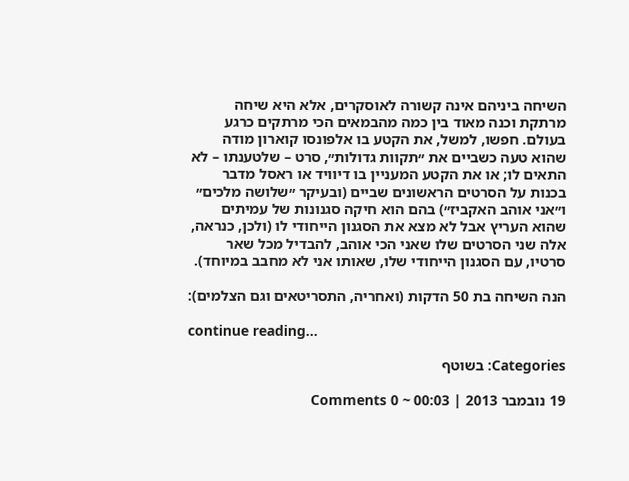השיחה ביניהם אינה קשורה לאוסקרים, אלא היא שיחה מרתקת וכנה מאוד בין כמה מהבמאים הכי מרתקים כרגע בעולם. חפשו, למשל, את הקטע בו אלפונסו קוארון מודה שהוא טעה כשביים את ״תקוות גדולות״, סרט – שלטענתו – לא התאים לו; או את הקטע המעניין בו דיוויד או ראסל מדבר בכנות על הסרטים הראשונים שביים (ובעיקר ״שלושה מלכים״ ו״אני אוהב האקביז״) בהם הוא חיקה סגנונות של עמיתים שהוא העריץ אבל לא מצא את הסגנון הייחודי לו (ולכן, כנראה, אלה שני הסרטים שלו שאני הכי אוהב, להבדיל מכל שאר סרטיו, עם הסגנון הייחודי שלו, שאותו אני לא מחבב במיוחד).

הנה השיחה בת 50 הדקות (ואחריה, התסריטאים וגם הצלמים):

continue reading…

Categories: בשוטף

19 נובמבר 2013 | 00:03 ~ 0 Comments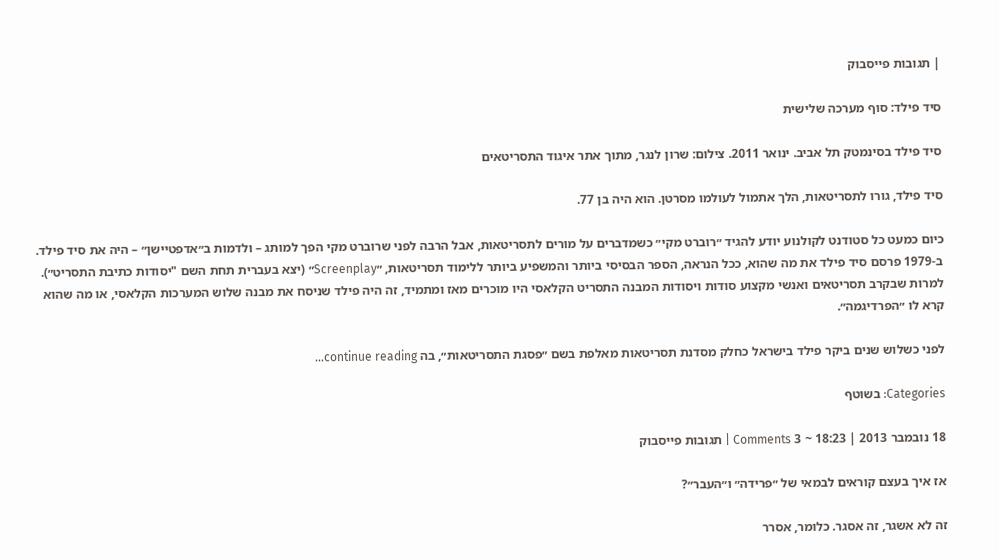| תגובות פייסבוק

סיד פילד: סוף מערכה שלישית

סיד פילד בסינמטק תל אביב. ינואר 2011. צילום: שרון לנגר, מתוך אתר איגוד התסריטאים

סיד פילד, גורו לתסריטאות, הלך אתמול לעולמו מסרטן. הוא היה בן 77.

כיום כמעט כל סטודנט לקולנוע יודע להגיד ״רוברט מקי״ כשמדברים על מורים לתסריטאות, אבל הרבה לפני שרוברט מקי הפך למותג – ולדמות ב״אדפטיישן״ – היה את סיד פילד. ב-1979 פרסם סיד פילד את מה שהוא, ככל הנראה, הספר הבסיסי ביותר והמשפיע ביותר ללימוד תסריטאות, ״Screenplay״ (יצא בעברית תחת השם "יסודות כתיבת התסריט״). למרות שבקרב תסריטאים ואנשי מקצוע סודות ויסודות המבנה התסריט הקלאסי היו מוכרים מאז ומתמיד, זה היה פילד שניסח את מבנה שלוש המערכות הקלאסי, או מה שהוא קרא לו ״הפרדיגמה״.

לפני כשלוש שנים ביקר פילד בישראל כחלק מסדנת תסריטאות מאלפת בשם ״פסגת התסריטאות״, בה continue reading…

Categories: בשוטף

18 נובמבר 2013 | 18:23 ~ 3 Comments | תגובות פייסבוק

אז איך בעצם קוראים לבמאי של ״פרידה״ ו״העבר״?

זה לא אשגר, זה אסגר. כלומר, אסרר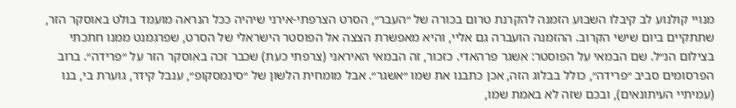מנויי קולנוע לב קיבלו השבוע הזמנה להקרנת טרום בכורה של ״העבר״, הסרט הצרפתי-אירני שיהיה ככל הנראה מועמד בולט באוסקר הזר, שתתקיים ביום שישי הקרוב. ההזמנה הועברה גם אליי, והיא מאפשרת הצצה אל הפוסטר הישראלי של הסרט, שפרגמנט ממנו חתכתי בצילום הנ״ל. שם הבמאי על הפוסטר: אשגר פרהאדי. כזכור, זה הבמאי האיראני (צרפתי כעת) שכבר זכה באוסקר הזר על ״פרידה״. ברוב הפרסומים סביב ״פרידה״, כולל בבלוג הזה, אכן כתבנו את שמו ״אשגר״. אבל מומחית הלשון של ״סינמסקופ״, ענבל קידר, גוערת בי, בנו (עמיתיי העיתונאים), ובכם שזה לא באמת שמו,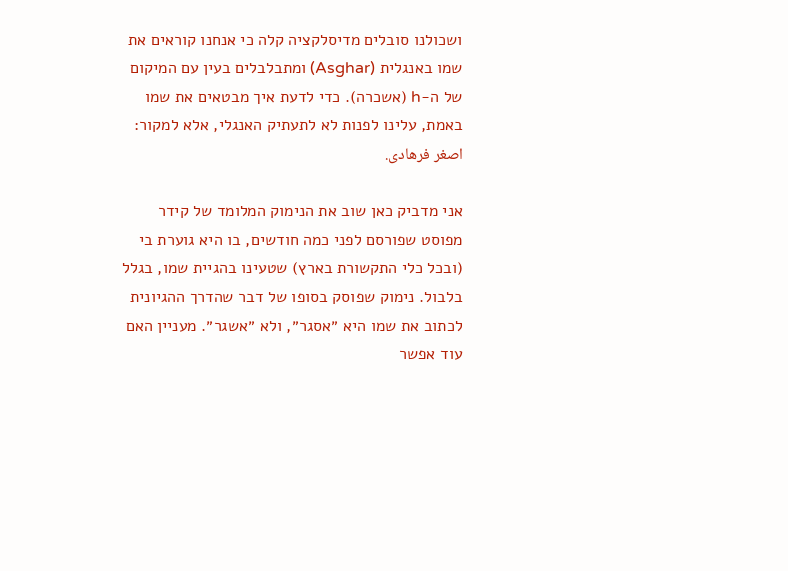ושכולנו סובלים מדיסלקציה קלה כי אנחנו קוראים את שמו באנגלית (Asghar) ומתבלבלים בעין עם המיקום של ה-h (אשכרה). כדי לדעת איך מבטאים את שמו באמת, עלינו לפנות לא לתעתיק האנגלי, אלא למקור: اصغر فرهادی.

אני מדביק כאן שוב את הנימוק המלומד של קידר מפוסט שפורסם לפני כמה חודשים, בו היא גוערת בי (ובכל כלי התקשורת בארץ) שטעינו בהגיית שמו, בגלל בלבול. נימוק שפוסק בסופו של דבר שהדרך ההגיונית לכתוב את שמו היא ״אסגר״, ולא ״אשגר״. מעניין האם עוד אפשר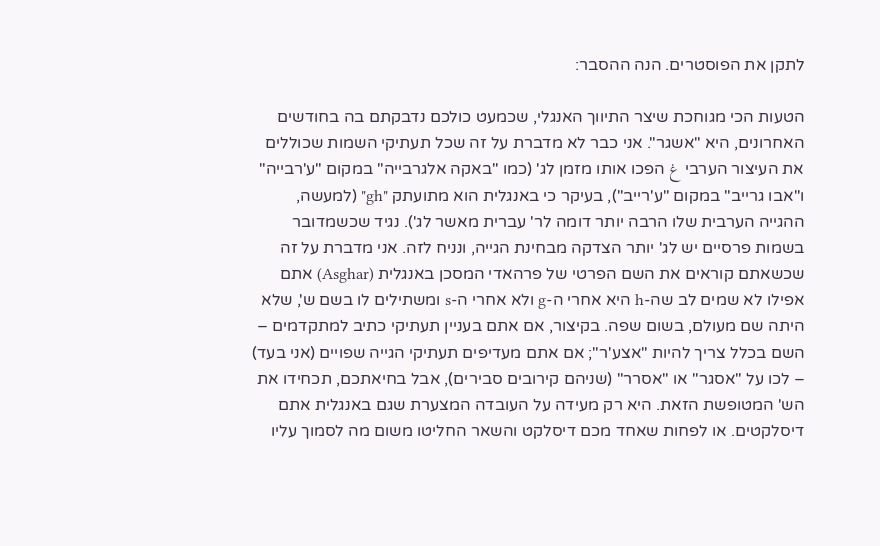לתקן את הפוסטרים. הנה ההסבר:

הטעות הכי מגוחכת שיצר התיווך האנגלי, שכמעט כולכם נדבקתם בה בחודשים האחרונים, היא "אשגר". אני כבר לא מדברת על זה שכל תעתיקי השמות שכוללים את העיצור הערבי غ הפכו אותו מזמן לג' (כמו "באקה אלגרבייה" במקום "ע'רבייה" ו"אבו גרייב" במקום "ע'רייב"), בעיקר כי באנגלית הוא מתועתק "gh" (למעשה, ההגייה הערבית שלו הרבה יותר דומה לר' עברית מאשר לג'). נגיד שכשמדובר בשמות פרסיים יש לג' יותר הצדקה מבחינת הגייה, ונניח לזה. אני מדברת על זה שכשאתם קוראים את השם הפרטי של פרהאדי המסכן באנגלית (Asghar) אתם אפילו לא שמים לב שה-h היא אחרי ה-g ולא אחרי ה-s ומשתילים לו בשם ש', שלא היתה שם מעולם, בשום שפה. בקיצור, אם אתם בעניין תעתיקי כתיב למתקדמים – השם בכלל צריך להיות "אצע'ר"; אם אתם מעדיפים תעתיקי הגייה שפויים (אני בעד) – לכו על "אסגר" או "אסרר" (שניהם קירובים סבירים), אבל בחיאתכם, תכחידו את הש' המטופשת הזאת. היא רק מעידה על העובדה המצערת שגם באנגלית אתם דיסלקטים. או לפחות שאחד מכם דיסלקט והשאר החליטו משום מה לסמוך עליו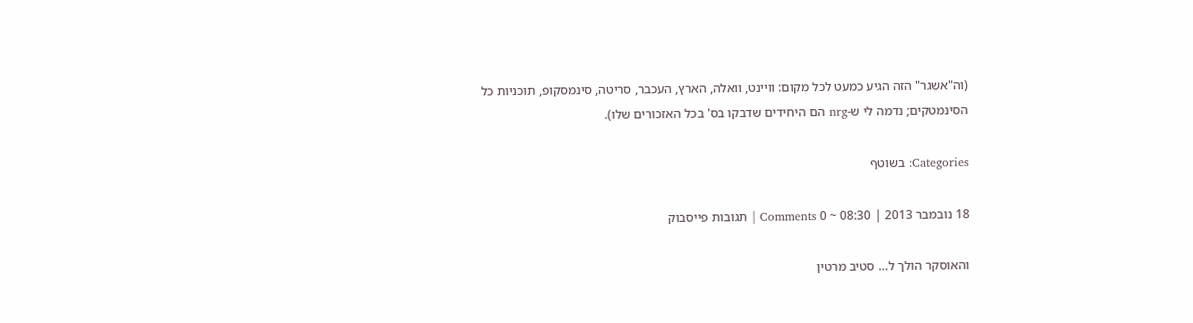(וה"אשגר" הזה הגיע כמעט לכל מקום: וויינט, וואלה, הארץ, העכבר, סריטה, סינמסקופ, תוכניות כל הסינמטקים; נדמה לי ש-nrg הם היחידים שדבקו בס' בכל האזכורים שלו).

Categories: בשוטף

18 נובמבר 2013 | 08:30 ~ 0 Comments | תגובות פייסבוק

והאוסקר הולך ל… סטיב מרטין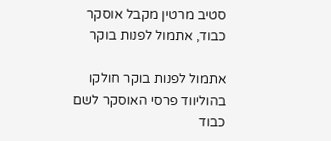סטיב מרטין מקבל אוסקר כבוד, אתמול לפנות בוקר

אתמול לפנות בוקר חולקו בהוליווד פרסי האוסקר לשם כבוד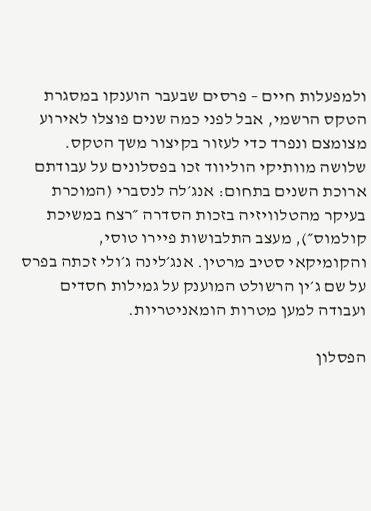ולמפעלות חיים – פרסים שבעבר הוענקו במסגרת הטקס הרשמי, אבל לפני כמה שנים פוצלו לאירוע מצומצם ונפרד כדי לעזור בקיצור משך הטקס. שלושה מוותיקי הוליווד זכו בפסלונים על עבודתם ארוכת השנים בתחום: אנג׳לה לנסברי (המוכרת בעיקר מהטלוויזיה בזכות הסדרה ״רצח במשיכת קולמוס״), מעצב התלבושות פיירו טוסי, והקומיקאי סטיב מרטין. אנג׳לינה ג׳ולי זכתה בפרס על שם ג׳ין הרשולט המוענק על גמילות חסדים ועבודה למען מטרות הומאניטריות.

הפסלון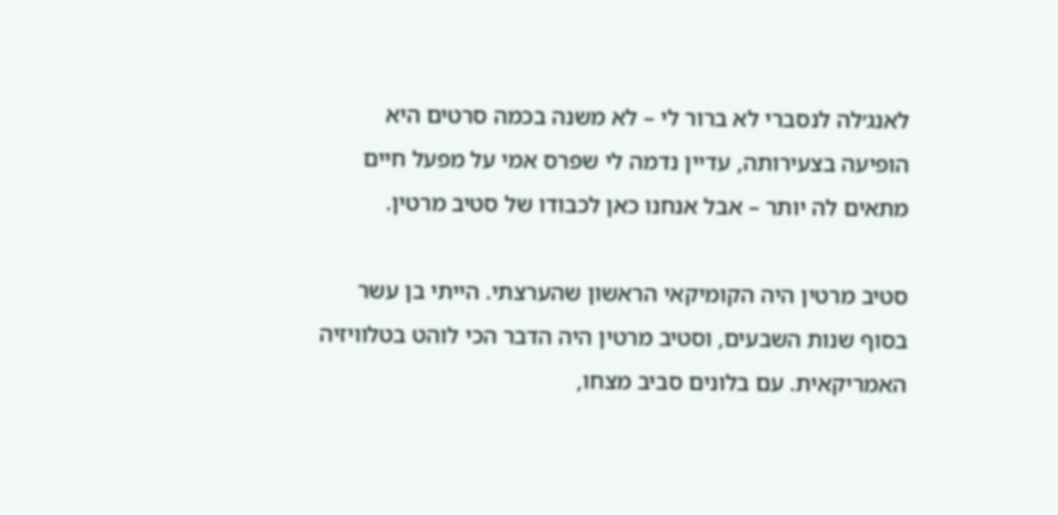לאנג׳לה לנסברי לא ברור לי – לא משנה בכמה סרטים היא הופיעה בצעירותה, עדיין נדמה לי שפרס אמי על מפעל חיים מתאים לה יותר – אבל אנחנו כאן לכבודו של סטיב מרטין.

סטיב מרטין היה הקומיקאי הראשון שהערצתי. הייתי בן עשר בסוף שנות השבעים, וסטיב מרטין היה הדבר הכי לוהט בטלוויזיה האמריקאית. עם בלונים סביב מצחו,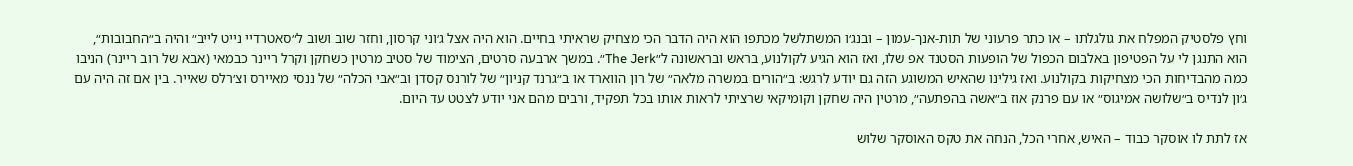וחץ פלסטיק המפלח את גולגלתו – או כתר פרעוני של תות-אנך-עמון – ובנג׳ו המשתלשל מכתפו הוא היה הדבר הכי מצחיק שראיתי בחיים. הוא היה אצל ג׳וני קרסון, וחזר שוב ושוב ל״סאטרדיי נייט לייב״ והיה ב״החבובות״, הוא התנגן לי על הפטיפון באלבום הכפול של הופעות הסטנד אפ שלו, ואז הוא הגיע לקולנוע, בראש ובראשונה ל״The Jerk״. במשך ארבעה סרטים, הצימוד של סטיב מרטין כשחקן וקרל ריינר כבמאי (אבא של רוב ריינר) הניבו כמה מהבדיחות הכי מצחיקות בקולנוע. ואז גילינו שהאיש המשוגע הזה גם יודע לרגש: ב״הורים במשרה מלאה״ של רון הווארד או ב״גרנד קניון״ של לורנס קסדן וב״אבי הכלה״ של ננסי מאיירס וצ׳רלס שאייר. בין אם זה היה עם ג׳ון לנדיס ב״שלושה אמיגוס״ או עם פרנק אוז ב״אשה בהפתעה״, מרטין היה שחקן וקומיקאי שרציתי לראות אותו בכל תפקיד, ורבים מהם אני יודע לצטט עד היום.

אז לתת לו אוסקר כבוד – האיש, אחרי הכל, הנחה את טקס האוסקר שלוש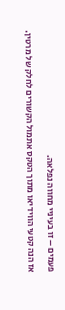פעמים – זו בעיניי מחווה נפלאה.

אז הנה קטעי הווידיאו מתוך הטקס אתמול הקשורים לחלק של מרטין.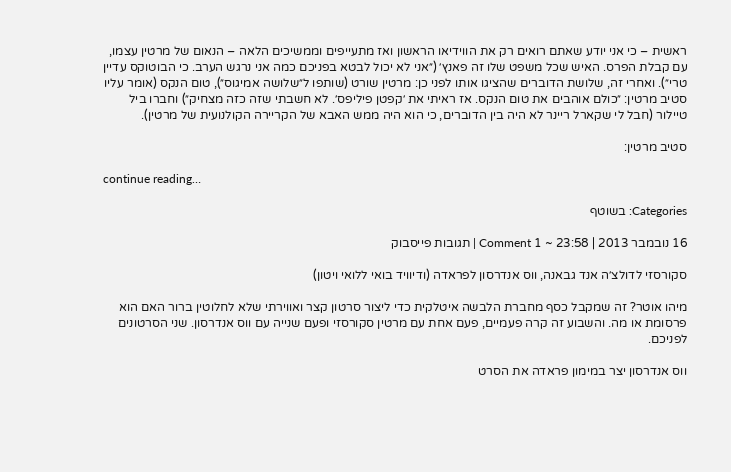ראשית – כי אני יודע שאתם רואים רק את הווידיאו הראשון ואז מתעייפים וממשיכים הלאה – הנאום של מרטין עצמו, עם קבלת הפרס. האיש שכל משפט שלו זה פאנץ׳ (״אני לא יכול לבטא בפניכם כמה אני נרגש הערב. כי הבוטוקס עדיין טרי״). ואחרי זה, שלושת הדוברים שהציגו אותו לפני כן: מרטין שורט (שותפו ל״שלושה אמיגוס״), טום הנקס (אומר עליו סטיב מרטין: ״כולם אוהבים את טום הנקס. אז ראיתי את ׳קפטן פיליפס׳. לא חשבתי שזה כזה מצחיק״) וחברו ביל טיילור (חבל לי שקארל ריינר לא היה בין הדוברים, כי הוא היה ממש האבא של הקריירה הקולנועית של מרטין).

סטיב מרטין:

continue reading…

Categories: בשוטף

16 נובמבר 2013 | 23:58 ~ 1 Comment | תגובות פייסבוק

סקורסזי לדולצ׳ה אנד גבאנה, ווס אנדרסון לפראדה (ודיוויד בואי ללואי ויטון)

מיהו אוטר? זה שמקבל כסף מחברת הלבשה איטלקית כדי ליצור סרטון קצר ואווירתי שלא לחלוטין ברור האם הוא פרסומת או מה. והשבוע זה קרה פעמיים, פעם אחת עם מרטין סקורסזי ופעם שנייה עם ווס אנדרסון. שני הסרטונים לפניכם.

ווס אנדרסון יצר במימון פראדה את הסרט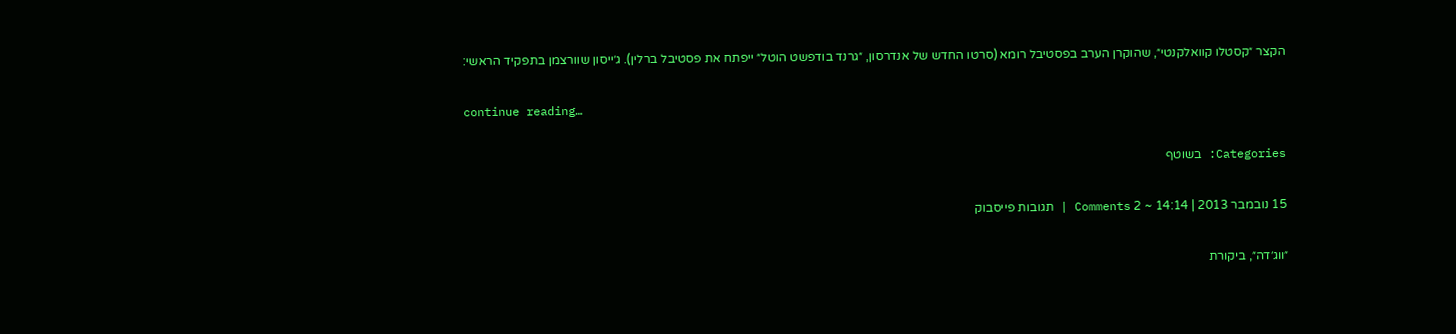הקצר ״קסטלו קוואלקנטי״, שהוקרן הערב בפסטיבל רומא (סרטו החדש של אנדרסון, ״גרנד בודפשט הוטל״ ייפתח את פסטיבל ברלין). ג׳ייסון שוורצמן בתפקיד הראשי:

continue reading…

Categories: בשוטף

15 נובמבר 2013 | 14:14 ~ 2 Comments | תגובות פייסבוק

״ווג׳דה״, ביקורת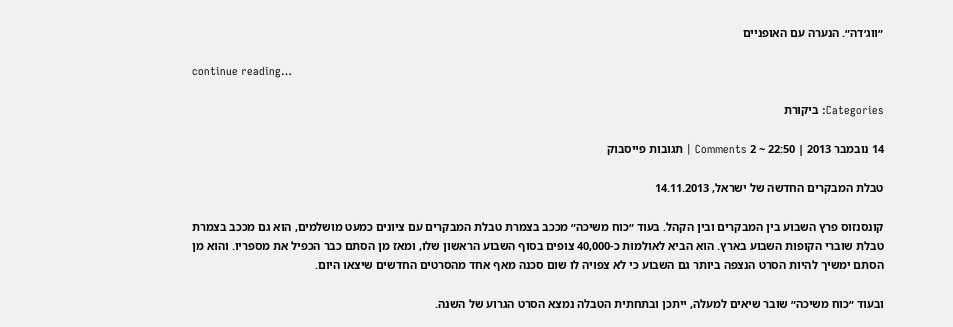״ווג׳דה״. הנערה עם האופניים

continue reading…

Categories: ביקורת

14 נובמבר 2013 | 22:50 ~ 2 Comments | תגובות פייסבוק

טבלת המבקרים החדשה של ישראל, 14.11.2013

קונסנזוס פרץ השבוע בין המבקרים ובין הקהל. בעוד ״כוח משיכה״ מככב בצמרת טבלת המבקרים עם ציונים כמעט מושלמים, הוא גם מככב בצמרת טבלת שוברי הקופות השבוע בארץ. הוא הביא לאולמות כ-40,000 צופים בסוף השבוע הראשון שלו, ומאז מן הסתם כבר הכפיל את מספריו. והוא מן הסתם ימשיך להיות הסרט הנצפה ביותר גם השבוע כי לא צפויה לו שום סכנה מאף אחד מהסרטים החדשים שיצאו היום.

ובעוד ״כוח משיכה״ שובר שיאים למעלה, ייתכן ובתחתית הטבלה נמצא הסרט הגרוע של השנה.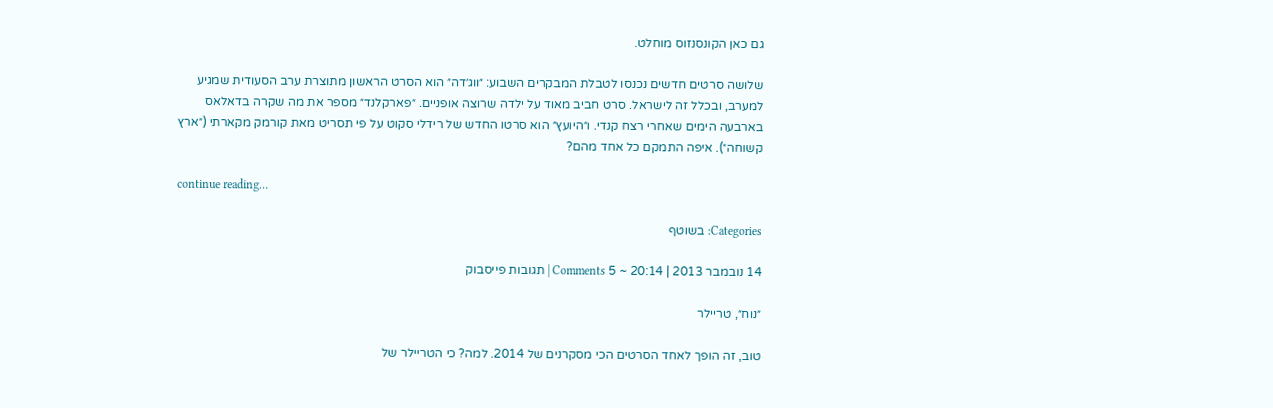גם כאן הקונסנזוס מוחלט.

שלושה סרטים חדשים נכנסו לטבלת המבקרים השבוע: ״ווג׳דה״ הוא הסרט הראשון מתוצרת ערב הסעודית שמגיע למערב, ובכלל זה לישראל. סרט חביב מאוד על ילדה שרוצה אופניים. ״פארקלנד״ מספר את מה שקרה בדאלאס בארבעה הימים שאחרי רצח קנדי. ו״היועץ״ הוא סרטו החדש של רידלי סקוט על פי תסריט מאת קורמק מקארתי (״ארץ קשוחה״). איפה התמקם כל אחד מהם?

continue reading…

Categories: בשוטף

14 נובמבר 2013 | 20:14 ~ 5 Comments | תגובות פייסבוק

״נוח״, טריילר

טוב, זה הופך לאחד הסרטים הכי מסקרנים של 2014. למה? כי הטריילר של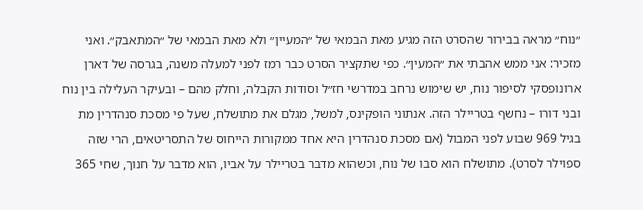״נוח״ מראה בבירור שהסרט הזה מגיע מאת הבמאי של ״המעיין״ ולא מאת הבמאי של ״המתאבק״. ואני מזכיר: אני ממש אהבתי את ״המעין״. כפי שתקציר הסרט כבר רמז לפני למעלה משנה, בגרסה של דארן ארונופסקי לסיפור נוח, יש שימוש נרחב במדרשי חז״ל וסודות הקבלה, וחלק מהם – ובעיקר העלילה בין נוח ובני דורו – נחשף בטריילר הזה. אנתוני הופקינס, למשל, מגלם את מתושלח, שעל פי מסכת סנהדרין מת בגיל 969 שבוע לפני המבול (אם מסכת סנהדרין היא אחד ממקורות הייחוס של התסריטאים, הרי שזה ספוילר לסרט). מתושלח הוא סבו של נוח, וכשהוא מדבר בטריילר על אביו, הוא מדבר על חנוך, שחי 365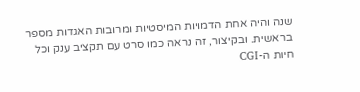שנה והיה אחת הדמויות המיסטיות ומרובות האגדות מספר בראשית. ובקיצור, זה נראה כמו סרט עם תקציב ענק וכל חיות ה-CGI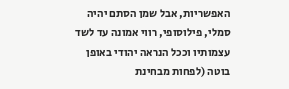האפשריות, אבל שמן הסתם יהיה סמלי, פילוסופי, רווי אמונה עד לשד עצמותיו וככל הנראה יהודי באופן בוטה (לפחות מבחינת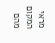מראי המקום מהם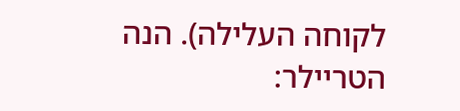לקוחה העלילה). הנה הטריילר: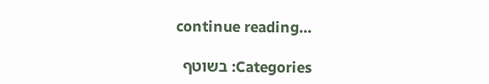continue reading…

Categories: בשוטף